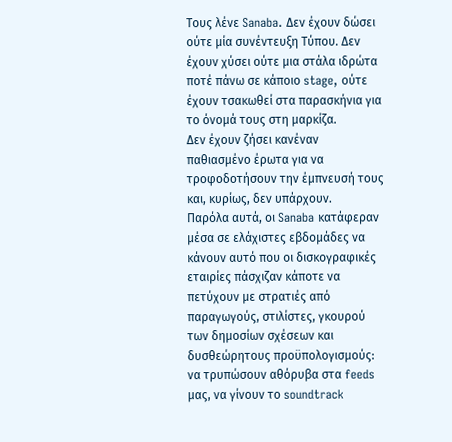Τους λένε Sanaba. Δεν έχουν δώσει ούτε μία συνέντευξη Τύπου. Δεν έχουν χύσει ούτε μια στάλα ιδρώτα ποτέ πάνω σε κάποιο stage, ούτε έχουν τσακωθεί στα παρασκήνια για το όνομά τους στη μαρκίζα.
Δεν έχουν ζήσει κανέναν παθιασμένο έρωτα για να τροφοδοτήσουν την έμπνευσή τους και, κυρίως, δεν υπάρχουν.
Παρόλα αυτά, οι Sanaba κατάφεραν μέσα σε ελάχιστες εβδομάδες να κάνουν αυτό που οι δισκογραφικές εταιρίες πάσχιζαν κάποτε να πετύχουν με στρατιές από παραγωγούς, στιλίστες, γκουρού των δημοσίων σχέσεων και δυσθεώρητους προϋπολογισμούς: να τρυπώσουν αθόρυβα στα feeds μας, να γίνουν το soundtrack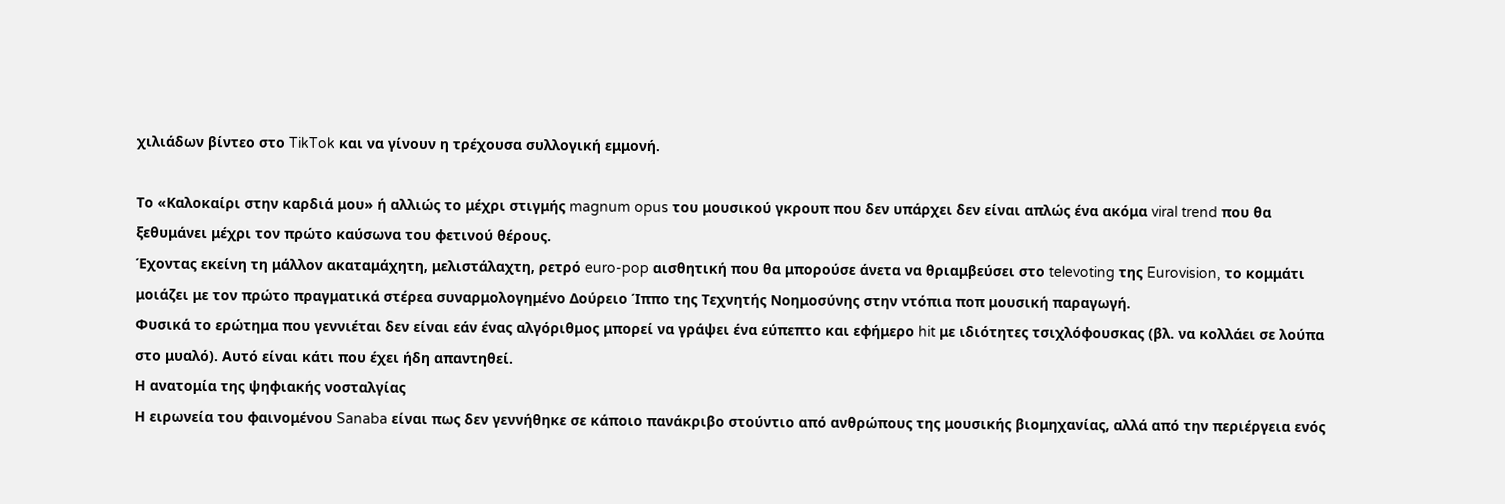χιλιάδων βίντεο στο TikTok και να γίνουν η τρέχουσα συλλογική εμμονή.

Το «Καλοκαίρι στην καρδιά μου» ή αλλιώς το μέχρι στιγμής magnum opus του μουσικού γκρουπ που δεν υπάρχει δεν είναι απλώς ένα ακόμα viral trend που θα ξεθυμάνει μέχρι τον πρώτο καύσωνα του φετινού θέρους.
Έχοντας εκείνη τη μάλλον ακαταμάχητη, μελιστάλαχτη, ρετρό euro-pop αισθητική που θα μπορούσε άνετα να θριαμβεύσει στο televoting της Eurovision, το κομμάτι μοιάζει με τον πρώτο πραγματικά στέρεα συναρμολογημένο Δούρειο Ίππο της Τεχνητής Νοημοσύνης στην ντόπια ποπ μουσική παραγωγή.
Φυσικά το ερώτημα που γεννιέται δεν είναι εάν ένας αλγόριθμος μπορεί να γράψει ένα εύπεπτο και εφήμερο hit με ιδιότητες τσιχλόφουσκας (βλ. να κολλάει σε λούπα στο μυαλό). Αυτό είναι κάτι που έχει ήδη απαντηθεί.
Η ανατομία της ψηφιακής νοσταλγίας
Η ειρωνεία του φαινομένου Sanaba είναι πως δεν γεννήθηκε σε κάποιο πανάκριβο στούντιο από ανθρώπους της μουσικής βιομηχανίας, αλλά από την περιέργεια ενός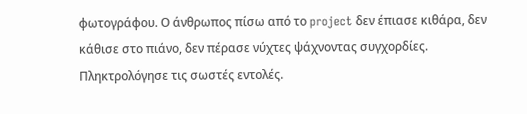φωτογράφου. Ο άνθρωπος πίσω από το project δεν έπιασε κιθάρα, δεν κάθισε στο πιάνο, δεν πέρασε νύχτες ψάχνοντας συγχορδίες. Πληκτρολόγησε τις σωστές εντολές.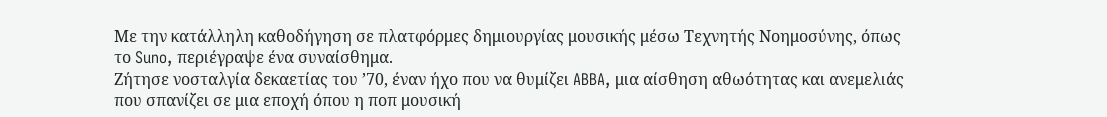Με την κατάλληλη καθοδήγηση σε πλατφόρμες δημιουργίας μουσικής μέσω Τεχνητής Νοημοσύνης, όπως το Suno, περιέγραψε ένα συναίσθημα.
Ζήτησε νοσταλγία δεκαετίας του ’70, έναν ήχο που να θυμίζει ABBA, μια αίσθηση αθωότητας και ανεμελιάς που σπανίζει σε μια εποχή όπου η ποπ μουσική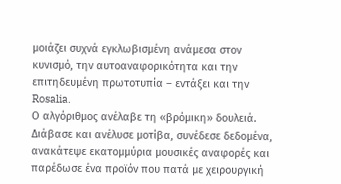μοιάζει συχνά εγκλωβισμένη ανάμεσα στον κυνισμό, την αυτοαναφορικότητα και την επιτηδευμένη πρωτοτυπία – εντάξει και την Rosalia.
Ο αλγόριθμος ανέλαβε τη «βρόμικη» δουλειά.
Διάβασε και ανέλυσε μοτίβα, συνέδεσε δεδομένα, ανακάτεψε εκατομμύρια μουσικές αναφορές και παρέδωσε ένα προϊόν που πατά με χειρουργική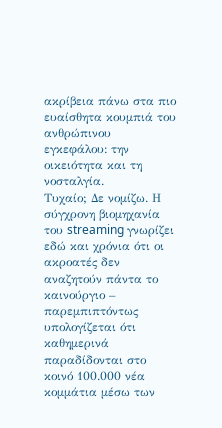ακρίβεια πάνω στα πιο ευαίσθητα κουμπιά του ανθρώπινου εγκεφάλου: την οικειότητα και τη νοσταλγία.
Τυχαίο; Δε νομίζω. Η σύγχρονη βιομηχανία του streaming γνωρίζει εδώ και χρόνια ότι οι ακροατές δεν αναζητούν πάντα το καινούργιο – παρεμπιπτόντως υπολογίζεται ότι καθημερινά παραδίδονται στο κοινό 100.000 νέα κομμάτια μέσω των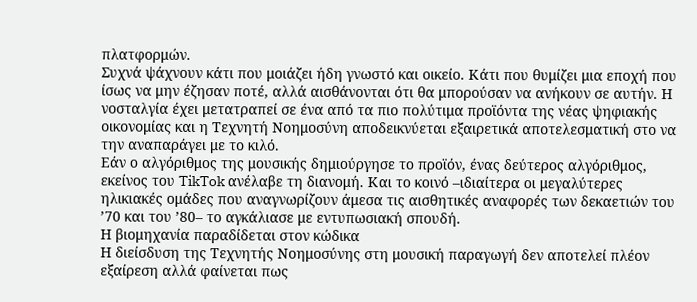πλατφορμών.
Συχνά ψάχνουν κάτι που μοιάζει ήδη γνωστό και οικείο. Κάτι που θυμίζει μια εποχή που ίσως να μην έζησαν ποτέ, αλλά αισθάνονται ότι θα μπορούσαν να ανήκουν σε αυτήν. Η νοσταλγία έχει μετατραπεί σε ένα από τα πιο πολύτιμα προϊόντα της νέας ψηφιακής οικονομίας και η Τεχνητή Νοημοσύνη αποδεικνύεται εξαιρετικά αποτελεσματική στο να την αναπαράγει με το κιλό.
Εάν ο αλγόριθμος της μουσικής δημιούργησε το προϊόν, ένας δεύτερος αλγόριθμος, εκείνος του TikTok ανέλαβε τη διανομή. Και το κοινό –ιδιαίτερα οι μεγαλύτερες ηλικιακές ομάδες που αναγνωρίζουν άμεσα τις αισθητικές αναφορές των δεκαετιών του ’70 και του ’80– το αγκάλιασε με εντυπωσιακή σπουδή.
Η βιομηχανία παραδίδεται στον κώδικα
Η διείσδυση της Τεχνητής Νοημοσύνης στη μουσική παραγωγή δεν αποτελεί πλέον εξαίρεση αλλά φαίνεται πως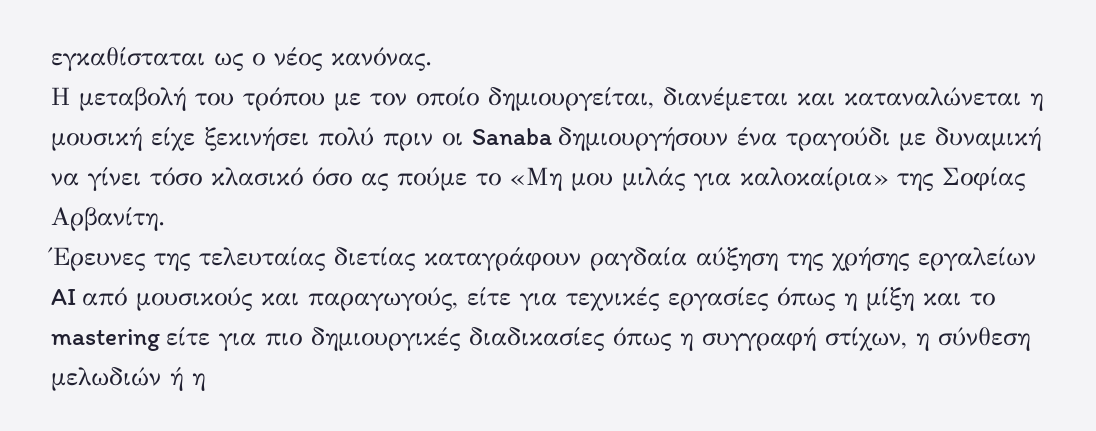εγκαθίσταται ως ο νέος κανόνας.
Η μεταβολή του τρόπου με τον οποίο δημιουργείται, διανέμεται και καταναλώνεται η μουσική είχε ξεκινήσει πολύ πριν οι Sanaba δημιουργήσουν ένα τραγούδι με δυναμική να γίνει τόσο κλασικό όσο ας πούμε το «Μη μου μιλάς για καλοκαίρια» της Σοφίας Αρβανίτη.
Έρευνες της τελευταίας διετίας καταγράφουν ραγδαία αύξηση της χρήσης εργαλείων AI από μουσικούς και παραγωγούς, είτε για τεχνικές εργασίες όπως η μίξη και το mastering είτε για πιο δημιουργικές διαδικασίες όπως η συγγραφή στίχων, η σύνθεση μελωδιών ή η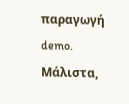παραγωγή demo.
Μάλιστα,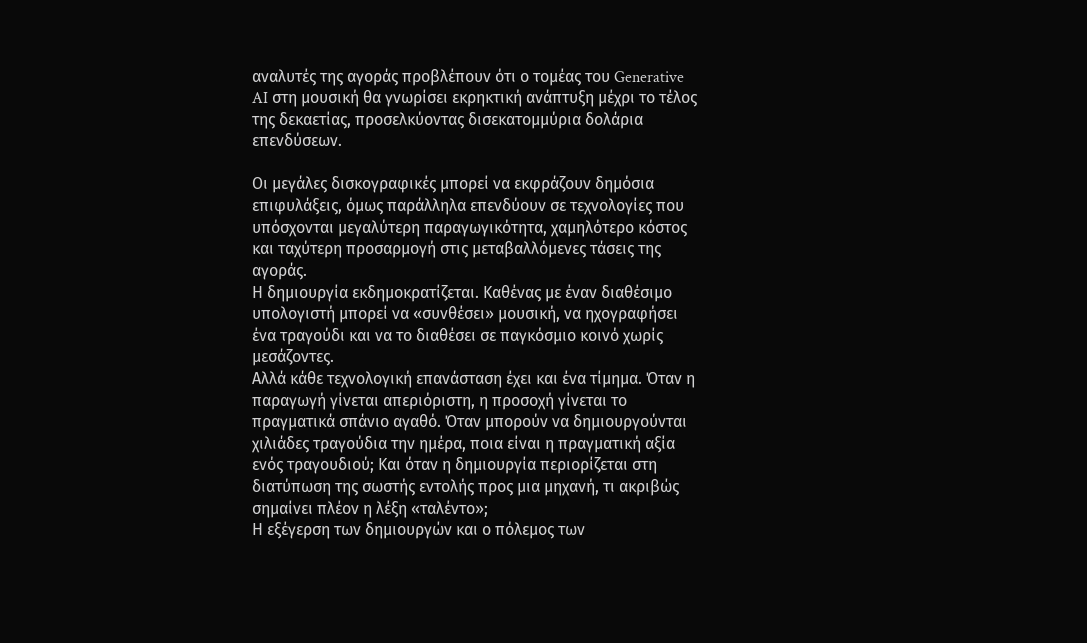αναλυτές της αγοράς προβλέπουν ότι ο τομέας του Generative AI στη μουσική θα γνωρίσει εκρηκτική ανάπτυξη μέχρι το τέλος της δεκαετίας, προσελκύοντας δισεκατομμύρια δολάρια επενδύσεων.

Οι μεγάλες δισκογραφικές μπορεί να εκφράζουν δημόσια επιφυλάξεις, όμως παράλληλα επενδύουν σε τεχνολογίες που υπόσχονται μεγαλύτερη παραγωγικότητα, χαμηλότερο κόστος και ταχύτερη προσαρμογή στις μεταβαλλόμενες τάσεις της αγοράς.
Η δημιουργία εκδημοκρατίζεται. Καθένας με έναν διαθέσιμο υπολογιστή μπορεί να «συνθέσει» μουσική, να ηχογραφήσει ένα τραγούδι και να το διαθέσει σε παγκόσμιο κοινό χωρίς μεσάζοντες.
Αλλά κάθε τεχνολογική επανάσταση έχει και ένα τίμημα. Όταν η παραγωγή γίνεται απεριόριστη, η προσοχή γίνεται το πραγματικά σπάνιο αγαθό. Όταν μπορούν να δημιουργούνται χιλιάδες τραγούδια την ημέρα, ποια είναι η πραγματική αξία ενός τραγουδιού; Και όταν η δημιουργία περιορίζεται στη διατύπωση της σωστής εντολής προς μια μηχανή, τι ακριβώς σημαίνει πλέον η λέξη «ταλέντο»;
Η εξέγερση των δημιουργών και ο πόλεμος των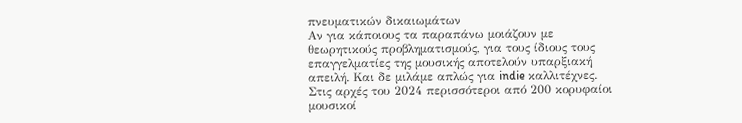πνευματικών δικαιωμάτων
Αν για κάποιους τα παραπάνω μοιάζουν με θεωρητικούς προβληματισμούς, για τους ίδιους τους επαγγελματίες της μουσικής αποτελούν υπαρξιακή απειλή. Και δε μιλάμε απλώς για indie καλλιτέχνες.
Στις αρχές του 2024 περισσότεροι από 200 κορυφαίοι μουσικοί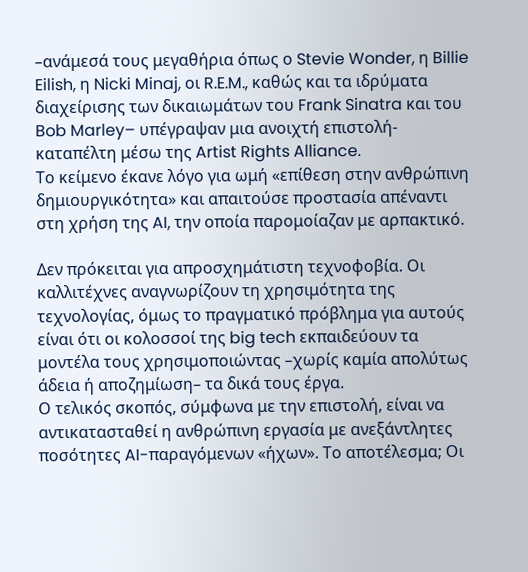–ανάμεσά τους μεγαθήρια όπως ο Stevie Wonder, η Billie Eilish, η Nicki Minaj, οι R.E.M., καθώς και τα ιδρύματα διαχείρισης των δικαιωμάτων του Frank Sinatra και του Bob Marley– υπέγραψαν μια ανοιχτή επιστολή-καταπέλτη μέσω της Artist Rights Alliance.
Το κείμενο έκανε λόγο για ωμή «επίθεση στην ανθρώπινη δημιουργικότητα» και απαιτούσε προστασία απέναντι στη χρήση της AI, την οποία παρομοίαζαν με αρπακτικό.

Δεν πρόκειται για απροσχημάτιστη τεχνοφοβία. Οι καλλιτέχνες αναγνωρίζουν τη χρησιμότητα της τεχνολογίας, όμως το πραγματικό πρόβλημα για αυτούς είναι ότι οι κολοσσοί της big tech εκπαιδεύουν τα μοντέλα τους χρησιμοποιώντας –χωρίς καμία απολύτως άδεια ή αποζημίωση– τα δικά τους έργα.
Ο τελικός σκοπός, σύμφωνα με την επιστολή, είναι να αντικατασταθεί η ανθρώπινη εργασία με ανεξάντλητες ποσότητες AI-παραγόμενων «ήχων». Το αποτέλεσμα; Οι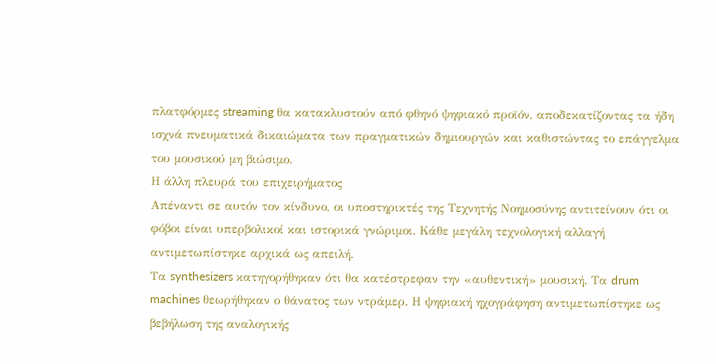πλατφόρμες streaming θα κατακλυστούν από φθηνό ψηφιακό προϊόν, αποδεκατίζοντας τα ήδη ισχνά πνευματικά δικαιώματα των πραγματικών δημιουργών και καθιστώντας το επάγγελμα του μουσικού μη βιώσιμο.
Η άλλη πλευρά του επιχειρήματος
Απέναντι σε αυτόν τον κίνδυνο, οι υποστηρικτές της Τεχνητής Νοημοσύνης αντιτείνουν ότι οι φόβοι είναι υπερβολικοί και ιστορικά γνώριμοι. Κάθε μεγάλη τεχνολογική αλλαγή αντιμετωπίστηκε αρχικά ως απειλή.
Τα synthesizers κατηγορήθηκαν ότι θα κατέστρεφαν την «αυθεντική» μουσική. Τα drum machines θεωρήθηκαν ο θάνατος των ντράμερ. Η ψηφιακή ηχογράφηση αντιμετωπίστηκε ως βεβήλωση της αναλογικής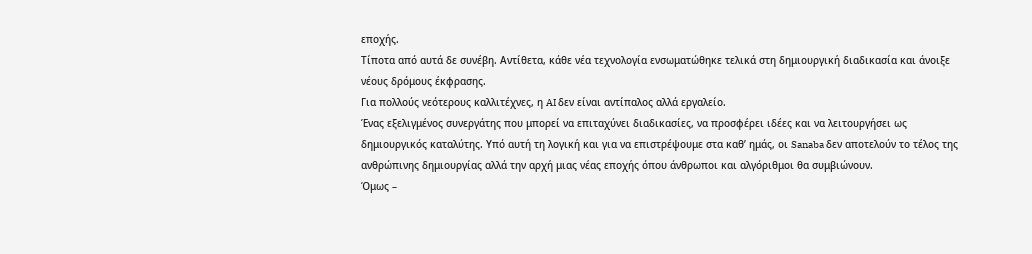εποχής.
Τίποτα από αυτά δε συνέβη. Αντίθετα, κάθε νέα τεχνολογία ενσωματώθηκε τελικά στη δημιουργική διαδικασία και άνοιξε νέους δρόμους έκφρασης.
Για πολλούς νεότερους καλλιτέχνες, η AI δεν είναι αντίπαλος αλλά εργαλείο.
Ένας εξελιγμένος συνεργάτης που μπορεί να επιταχύνει διαδικασίες, να προσφέρει ιδέες και να λειτουργήσει ως δημιουργικός καταλύτης. Υπό αυτή τη λογική και για να επιστρέψουμε στα καθ’ ημάς, οι Sanaba δεν αποτελούν το τέλος της ανθρώπινης δημιουργίας αλλά την αρχή μιας νέας εποχής όπου άνθρωποι και αλγόριθμοι θα συμβιώνουν.
Όμως –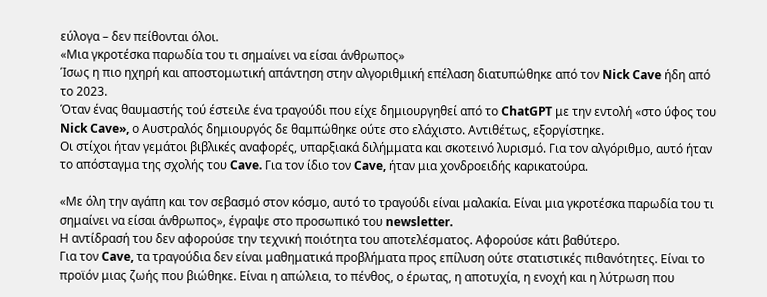εύλογα – δεν πείθονται όλοι.
«Μια γκροτέσκα παρωδία του τι σημαίνει να είσαι άνθρωπος»
Ίσως η πιο ηχηρή και αποστομωτική απάντηση στην αλγοριθμική επέλαση διατυπώθηκε από τον Nick Cave ήδη από το 2023.
Όταν ένας θαυμαστής τού έστειλε ένα τραγούδι που είχε δημιουργηθεί από το ChatGPT με την εντολή «στο ύφος του Nick Cave», ο Αυστραλός δημιουργός δε θαμπώθηκε ούτε στο ελάχιστο. Αντιθέτως, εξοργίστηκε.
Οι στίχοι ήταν γεμάτοι βιβλικές αναφορές, υπαρξιακά διλήμματα και σκοτεινό λυρισμό. Για τον αλγόριθμο, αυτό ήταν το απόσταγμα της σχολής του Cave. Για τον ίδιο τον Cave, ήταν μια χονδροειδής καρικατούρα.

«Με όλη την αγάπη και τον σεβασμό στον κόσμο, αυτό το τραγούδι είναι μαλακία. Είναι μια γκροτέσκα παρωδία του τι σημαίνει να είσαι άνθρωπος», έγραψε στο προσωπικό του newsletter.
Η αντίδρασή του δεν αφορούσε την τεχνική ποιότητα του αποτελέσματος. Αφορούσε κάτι βαθύτερο.
Για τον Cave, τα τραγούδια δεν είναι μαθηματικά προβλήματα προς επίλυση ούτε στατιστικές πιθανότητες. Είναι το προϊόν μιας ζωής που βιώθηκε. Είναι η απώλεια, το πένθος, ο έρωτας, η αποτυχία, η ενοχή και η λύτρωση που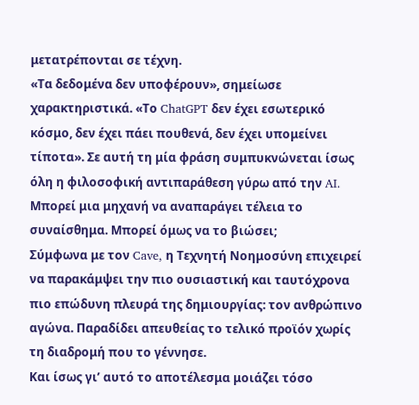μετατρέπονται σε τέχνη.
«Τα δεδομένα δεν υποφέρουν», σημείωσε χαρακτηριστικά. «Το ChatGPT δεν έχει εσωτερικό κόσμο, δεν έχει πάει πουθενά, δεν έχει υπομείνει τίποτα». Σε αυτή τη μία φράση συμπυκνώνεται ίσως όλη η φιλοσοφική αντιπαράθεση γύρω από την AI.
Μπορεί μια μηχανή να αναπαράγει τέλεια το συναίσθημα. Μπορεί όμως να το βιώσει;
Σύμφωνα με τον Cave, η Τεχνητή Νοημοσύνη επιχειρεί να παρακάμψει την πιο ουσιαστική και ταυτόχρονα πιο επώδυνη πλευρά της δημιουργίας: τον ανθρώπινο αγώνα. Παραδίδει απευθείας το τελικό προϊόν χωρίς τη διαδρομή που το γέννησε.
Και ίσως γι’ αυτό το αποτέλεσμα μοιάζει τόσο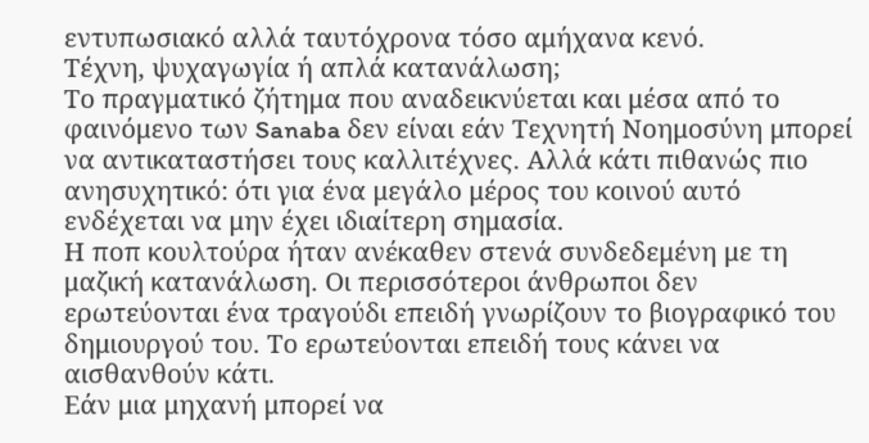εντυπωσιακό αλλά ταυτόχρονα τόσο αμήχανα κενό.
Τέχνη, ψυχαγωγία ή απλά κατανάλωση;
Το πραγματικό ζήτημα που αναδεικνύεται και μέσα από το φαινόμενο των Sanaba δεν είναι εάν Τεχνητή Νοημοσύνη μπορεί να αντικαταστήσει τους καλλιτέχνες. Αλλά κάτι πιθανώς πιο ανησυχητικό: ότι για ένα μεγάλο μέρος του κοινού αυτό ενδέχεται να μην έχει ιδιαίτερη σημασία.
Η ποπ κουλτούρα ήταν ανέκαθεν στενά συνδεδεμένη με τη μαζική κατανάλωση. Οι περισσότεροι άνθρωποι δεν ερωτεύονται ένα τραγούδι επειδή γνωρίζουν το βιογραφικό του δημιουργού του. Το ερωτεύονται επειδή τους κάνει να αισθανθούν κάτι.
Εάν μια μηχανή μπορεί να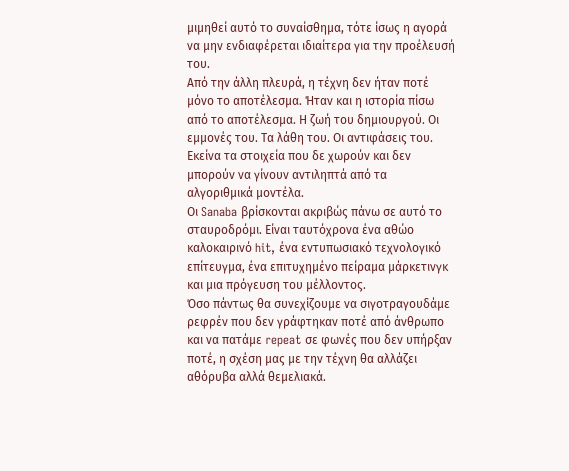μιμηθεί αυτό το συναίσθημα, τότε ίσως η αγορά να μην ενδιαφέρεται ιδιαίτερα για την προέλευσή του.
Από την άλλη πλευρά, η τέχνη δεν ήταν ποτέ μόνο το αποτέλεσμα. Ήταν και η ιστορία πίσω από το αποτέλεσμα. Η ζωή του δημιουργού. Οι εμμονές του. Τα λάθη του. Οι αντιφάσεις του. Εκείνα τα στοιχεία που δε χωρούν και δεν μπορούν να γίνουν αντιληπτά από τα αλγοριθμικά μοντέλα.
Οι Sanaba βρίσκονται ακριβώς πάνω σε αυτό το σταυροδρόμι. Είναι ταυτόχρονα ένα αθώο καλοκαιρινό hit, ένα εντυπωσιακό τεχνολογικό επίτευγμα, ένα επιτυχημένο πείραμα μάρκετινγκ και μια πρόγευση του μέλλοντος.
Όσο πάντως θα συνεχίζουμε να σιγοτραγουδάμε ρεφρέν που δεν γράφτηκαν ποτέ από άνθρωπο και να πατάμε repeat σε φωνές που δεν υπήρξαν ποτέ, η σχέση μας με την τέχνη θα αλλάζει αθόρυβα αλλά θεμελιακά.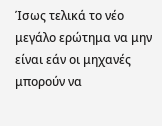Ίσως τελικά το νέο μεγάλο ερώτημα να μην είναι εάν οι μηχανές μπορούν να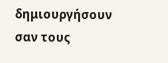δημιουργήσουν σαν τους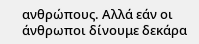ανθρώπους. Αλλά εάν οι άνθρωποι δίνουμε δεκάρα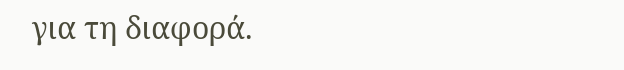για τη διαφορά.